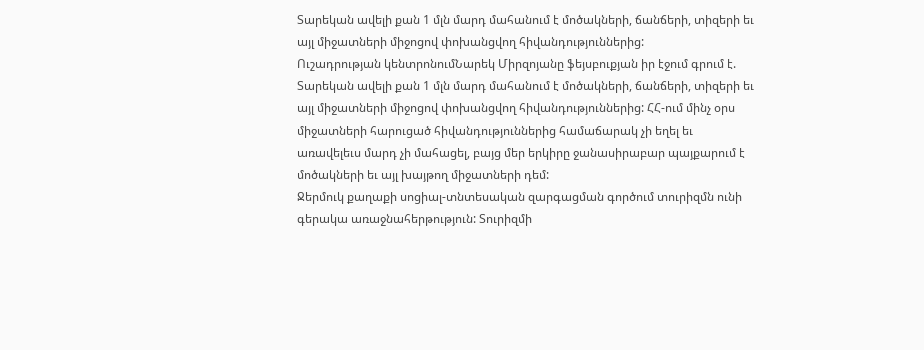Տարեկան ավելի քան 1 մլն մարդ մահանում է մոծակների, ճանճերի, տիզերի եւ այլ միջատների միջոցով փոխանցվող հիվանդություններից:
Ուշադրության կենտրոնումՆարեկ Միրզոյանը ֆեյսբուքյան իր էջում գրում է.
Տարեկան ավելի քան 1 մլն մարդ մահանում է մոծակների, ճանճերի, տիզերի եւ այլ միջատների միջոցով փոխանցվող հիվանդություններից: ՀՀ-ում մինչ օրս միջատների հարուցած հիվանդություններից համաճարակ չի եղել եւ առավելեւս մարդ չի մահացել, բայց մեր երկիրը ջանասիրաբար պայքարում է մոծակների եւ այլ խայթող միջատների դեմ:
Ջերմուկ քաղաքի սոցիալ-տնտեսական զարգացման գործում տուրիզմն ունի գերակա առաջնահերթություն: Տուրիզմի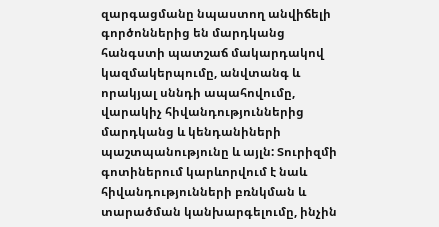զարգացմանը նպաստող անվիճելի գործոններից են մարդկանց հանգստի պատշաճ մակարդակով կազմակերպումը, անվտանգ և որակյալ սննդի ապահովումը, վարակիչ հիվանդություններից մարդկանց և կենդանիների պաշտպանությունը և այլն: Տուրիզմի գոտիներում կարևորվում է նաև հիվանդությունների բռնկման և տարածման կանխարգելումը, ինչին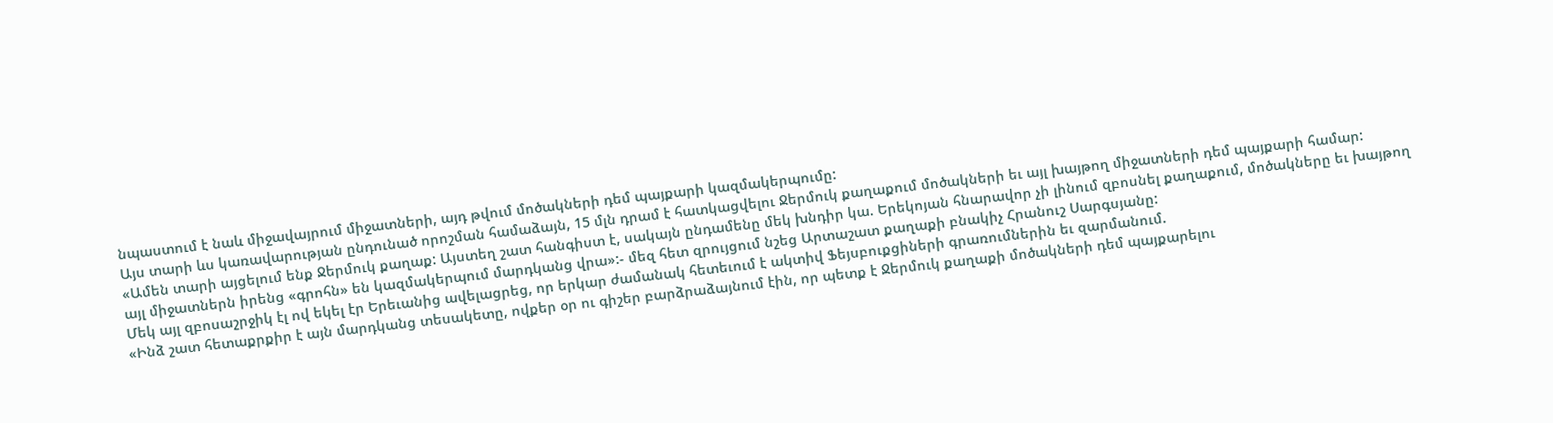նպաստում է նաև միջավայրում միջատների, այդ թվում մոծակների դեմ պայքարի կազմակերպումը:
Այս տարի ևս կառավարության ընդունած որոշման համաձայն, 15 մլն դրամ է հատկացվելու Ջերմուկ քաղաքում մոծակների եւ այլ խայթող միջատների դեմ պայքարի համար:
«Ամեն տարի այցելում ենք Ջերմուկ քաղաք: Այստեղ շատ հանգիստ է, սակայն ընդամենը մեկ խնդիր կա. Երեկոյան հնարավոր չի լինում զբոսնել քաղաքում, մոծակները եւ խայթող այլ միջատներն իրենց «գրոհն» են կազմակերպում մարդկանց վրա»:- մեզ հետ զրույցում նշեց Արտաշատ քաղաքի բնակիչ Հրանուշ Սարգսյանը:
Մեկ այլ զբոսաշրջիկ էլ ով եկել էր Երեւանից ավելացրեց, որ երկար ժամանակ հետեւում է ակտիվ Ֆեյսբուքցիների գրառումներին եւ զարմանում.
«Ինձ շատ հետաքրքիր է այն մարդկանց տեսակետը, ովքեր օր ու գիշեր բարձրաձայնում էին, որ պետք է Ջերմուկ քաղաքի մոծակների դեմ պայքարելու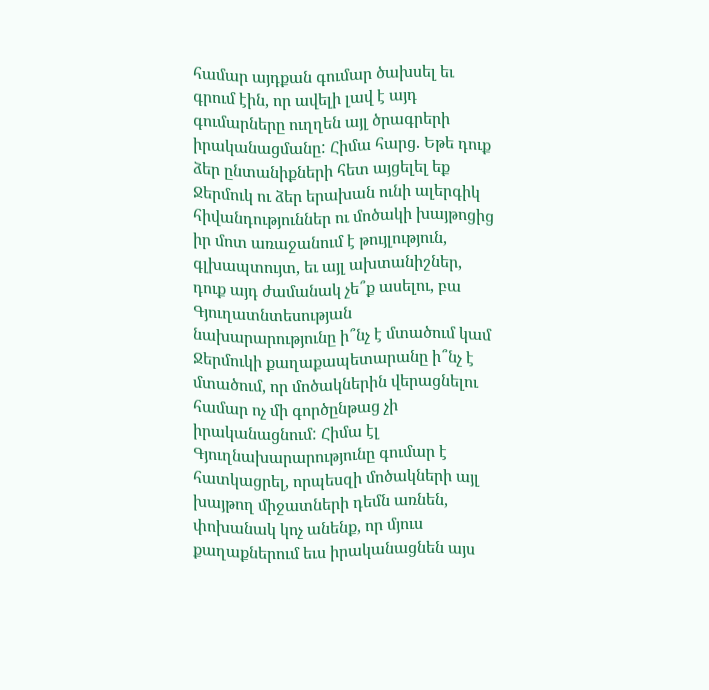համար այդքան գումար ծախսել եւ գրում էին, որ ավելի լավ է այդ գումարները ուղղեն այլ ծրագրերի իրականացմանը: Հիմա հարց. Եթե դուք ձեր ընտանիքների հետ այցելել եք Ջերմուկ ու ձեր երախան ունի ալերգիկ հիվանդություններ ու մոծակի խայթոցից իր մոտ առաջանում է թույլություն, գլխապտույտ, եւ այլ ախտանիշներ, դուք այդ ժամանակ չե՞ք ասելու, բա Գյուղատնտեսության նախարարությունը ի՞նչ է մտածում կամ Ջերմուկի քաղաքապետարանը ի՞նչ է մտածում, որ մոծակներին վերացնելու համար ոչ մի գործընթաց չի իրականացնում: Հիմա էլ Գյուղնախարարությունը գումար է հատկացրել, որպեսզի մոծակների այլ խայթող միջատների դեմն առնեն, փոխանակ կոչ անենք, որ մյուս քաղաքներում եւս իրականացնեն այս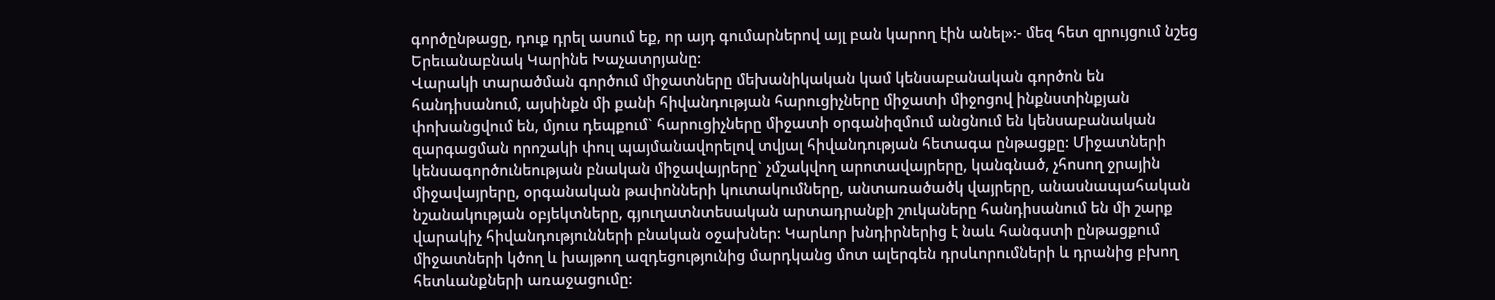գործընթացը, դուք դրել ասում եք, որ այդ գումարներով այլ բան կարող էին անել»:- մեզ հետ զրույցում նշեց Երեւանաբնակ Կարինե Խաչատրյանը:
Վարակի տարածման գործում միջատները մեխանիկական կամ կենսաբանական գործոն են հանդիսանում, այսինքն մի քանի հիվանդության հարուցիչները միջատի միջոցով ինքնստինքյան փոխանցվում են, մյուս դեպքում` հարուցիչները միջատի օրգանիզմում անցնում են կենսաբանական զարգացման որոշակի փուլ պայմանավորելով տվյալ հիվանդության հետագա ընթացքը: Միջատների կենսագործունեության բնական միջավայրերը` չմշակվող արոտավայրերը, կանգնած, չհոսող ջրային միջավայրերը, օրգանական թափոնների կուտակումները, անտառածածկ վայրերը, անասնապահական նշանակության օբյեկտները, գյուղատնտեսական արտադրանքի շուկաները հանդիսանում են մի շարք վարակիչ հիվանդությունների բնական օջախներ: Կարևոր խնդիրներից է նաև հանգստի ընթացքում միջատների կծող և խայթող ազդեցությունից մարդկանց մոտ ալերգեն դրսևորումների և դրանից բխող հետևանքների առաջացումը: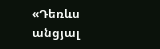«Դեռևս անցյալ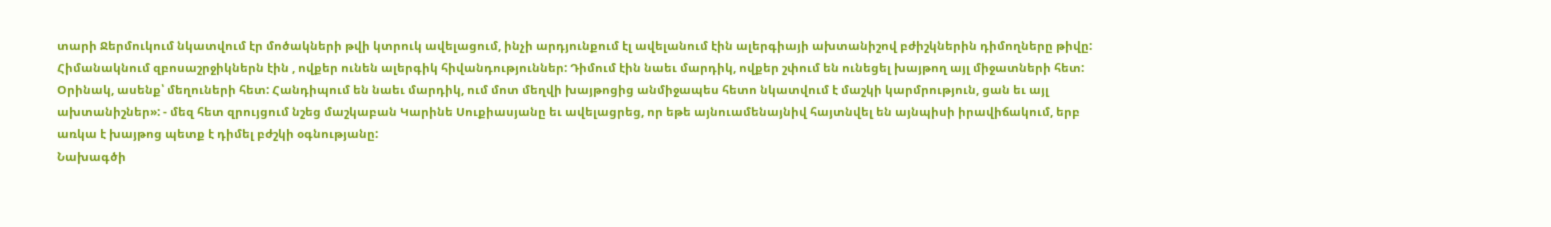տարի Ջերմուկում նկատվում էր մոծակների թվի կտրուկ ավելացում, ինչի արդյունքում էլ ավելանում էին ալերգիայի ախտանիշով բժիշկներին դիմողները թիվը: Հիմանակնում զբոսաշրջիկներն էին , ովքեր ունեն ալերգիկ հիվանդություններ: Դիմում էին նաեւ մարդիկ, ովքեր շփում են ունեցել խայթող այլ միջատների հետ: Օրինակ, ասենք՝ մեղուների հետ: Հանդիպում են նաեւ մարդիկ, ում մոտ մեղվի խայթոցից անմիջապես հետո նկատվում է մաշկի կարմրություն, ցան եւ այլ ախտանիշներ»: - մեզ հետ զրույցում նշեց մաշկաբան Կարինե Սուքիասյանը եւ ավելացրեց, որ եթե այնուամենայնիվ հայտնվել են այնպիսի իրավիճակում, երբ առկա է խայթոց պետք է դիմել բժշկի օգնությանը:
Նախագծի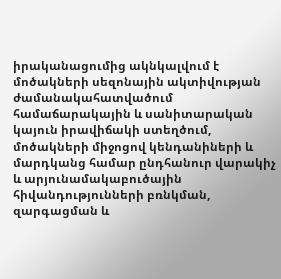իրականացումից ակնկալվում է մոծակների սեզոնային ակտիվության ժամանակահատվածում համաճարակային և սանիտարական կայուն իրավիճակի ստեղծում, մոծակների միջոցով կենդանիների և մարդկանց համար ընդհանուր վարակիչ և արյունամակաբուծային հիվանդությունների բռնկման, զարգացման և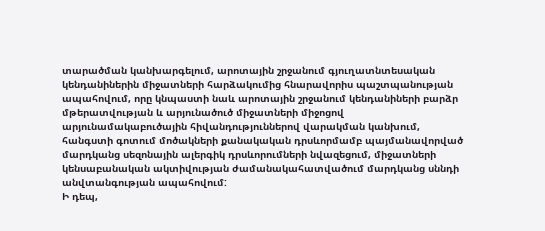տարածման կանխարգելում, արոտային շրջանում գյուղատնտեսական կենդանիներին միջատների հարձակումից հնարավորիս պաշտպանության ապահովում, որը կնպաստի նաև արոտային շրջանում կենդանիների բարձր մթերատվության և արյունածուծ միջատների միջոցով արյունամակաբուծային հիվանդություններով վարակման կանխում, հանգստի գոտում մոծակների քանակական դրսևորմամբ պայմանավորված մարդկանց սեզոնային ալերգիկ դրսևորումների նվազեցում, միջատների կենսաբանական ակտիվության ժամանակահատվածում մարդկանց սննդի անվտանգության ապահովում:
Ի դեպ,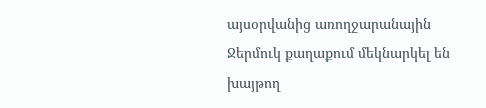այսօրվանից առողջարանային Ջերմուկ քաղաքում մեկնարկել են խայթող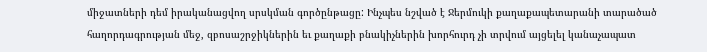միջատների դեմ իրականացվող սրսկման գործընթացը: Ինչպես նշված է Ջերմուկի քաղաքապետարանի տարածած հաղորդագրության մեջ, զբոսաշրջիկներին եւ քաղաքի բնակիչներին խորհուրդ չի տրվում այցելել կանաչապատ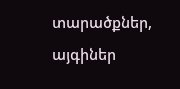տարածքներ, այգիներ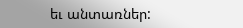եւ անտառներ: